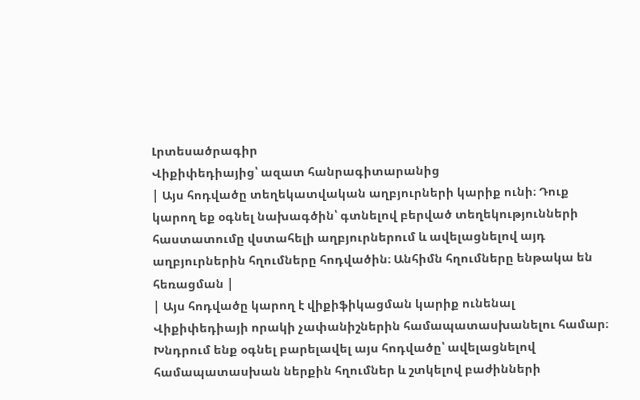Լրտեսածրագիր
Վիքիփեդիայից՝ ազատ հանրագիտարանից
| Այս հոդվածը տեղեկատվական աղբյուրների կարիք ունի։ Դուք կարող եք օգնել նախագծին՝ գտնելով բերված տեղեկությունների հաստատումը վստահելի աղբյուրներում և ավելացնելով այդ աղբյուրներին հղումները հոդվածին։ Անհիմն հղումները ենթակա են հեռացման |
| Այս հոդվածը կարող է վիքիֆիկացման կարիք ունենալ Վիքիփեդիայի որակի չափանիշներին համապատասխանելու համար։ Խնդրում ենք օգնել բարելավել այս հոդվածը՝ ավելացնելով համապատասխան ներքին հղումներ և շտկելով բաժինների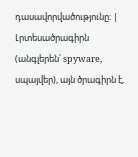դասավորվածությունը։ |
Լրտեսածրագիրն (անգլերեն՝ spyware, սպայվեր), այն ծրագիրն է,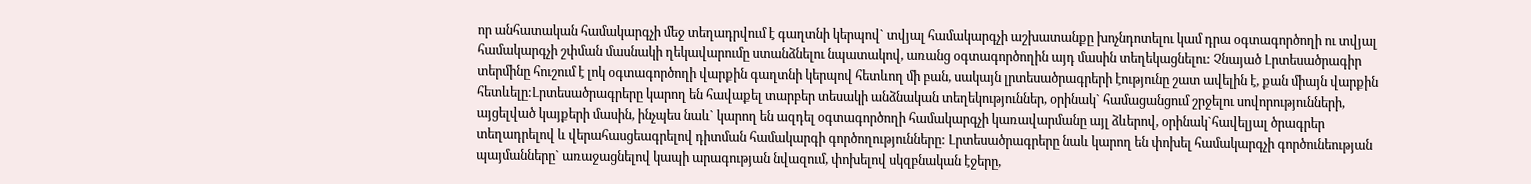որ անհատական համակարգչի մեջ տեղադրվում է գաղտնի կերպով` տվյալ համակարգչի աշխատանքը խոչնդոտելու կամ դրա օգտագործողի ու տվյալ համակարգչի շփման մասնակի ղեկավարումը ստանձնելու նպատակով, առանց օգտագործողին այդ մասին տեղեկացնելու: Չնայած Լրտեսածրագիր տերմինը հուշում է լոկ օգտագործողի վարքին գաղտնի կերպով հետևող մի բան, սակայն լրտեսածրագրերի էությունը շատ ավելին է, քան միայն վարքին հետևելը:Լրտեսածրագրերը կարող են հավաքել տարբեր տեսակի անձնական տեղեկություններ, օրինակ` համացանցում շրջելու սովորությունների, այցելված կայքերի մասին, ինչպես նաև` կարող են ազդել օգտագործողի համակարգչի կառավարմանը այլ ձևերով, օրինակ`հավելյալ ծրագրեր տեղադրելով և վերահասցեագրելով դիտման համակարգի գործողությունները: Լրտեսածրագրերը նաև կարող են փոխել համակարգչի գործունեության պայմանները` առաջացնելով կապի արագության նվազում, փոխելով սկզբնական էջերը,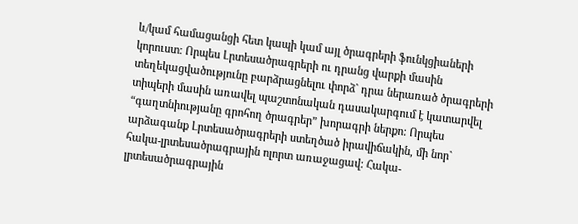և/կամ համացանցի հետ կապի կամ այլ ծրագրերի ֆունկցիաների կորուստ: Որպես Լրտեսածրագրերի ու դրանց վարքի մասին տեղեկացվածությունը բարձրացնելու փորձ` դրա ներառած ծրագրերի տիպերի մասին առավել պաշտոնական դասակարգում է կատարվել “գաղտնիությանը գրոհող ծրագրեր” խորագրի ներքո: Որպես արձագանք Լրտեսածրագրերի ստեղծած իրավիճակին, մի նոր` հակա-լրտեսածրագրային ոլորտ առաջացավ: Հակա-լրտեսածրագրային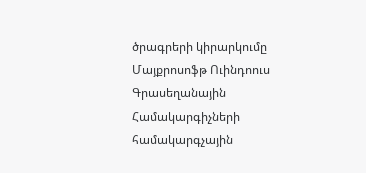ծրագրերի կիրարկումը Մայքրոսոֆթ Ուինդոուս Գրասեղանային Համակարգիչների համակարգչային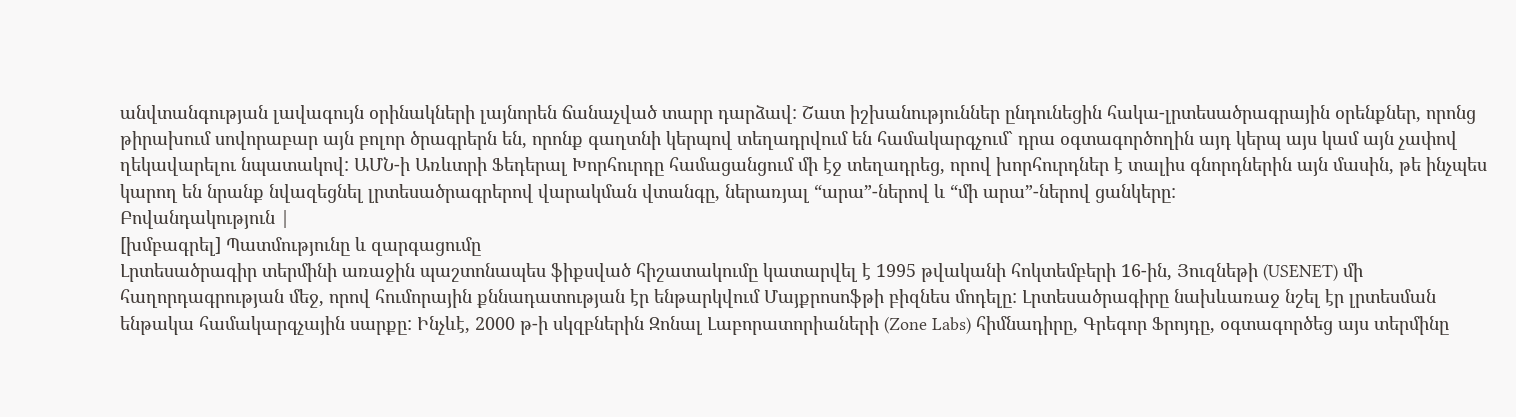անվտանգության լավագույն օրինակների լայնորեն ճանաչված տարր դարձավ: Շատ իշխանություններ ընդունեցին հակա-լրտեսածրագրային օրենքներ, որոնց թիրախում սովորաբար այն բոլոր ծրագրերն են, որոնք գաղտնի կերպով տեղադրվում են համակարգչում` դրա օգտագործողին այդ կերպ այս կամ այն չափով ղեկավարելու նպատակով: ԱՄՆ-ի Առևտրի Ֆեդերալ Խորհուրդը համացանցում մի էջ տեղադրեց, որով խորհուրդներ է տալիս գնորդներին այն մասին, թե ինչպես կարող են նրանք նվազեցնել լրտեսածրագրերով վարակման վտանգը, ներառյալ “արա”-ներով և “մի արա”-ներով ցանկերը:
Բովանդակություն |
[խմբագրել] Պատմությունը և զարգացումը
Լրտեսածրագիր տերմինի առաջին պաշտոնապես ֆիքսված հիշատակումը կատարվել է 1995 թվականի հոկտեմբերի 16-ին, Յուզնեթի (USENET) մի հաղորդագրության մեջ, որով հումորային քննադատության էր ենթարկվում Մայքրոսոֆթի բիզնես մոդելը: Լրտեսածրագիրը նախևառաջ նշել էր լրտեսման ենթակա համակարգչային սարքը: Ինչևէ, 2000 թ-ի սկզբներին Զոնալ Լաբորատորիաների (Zone Labs) հիմնադիրը, Գրեգոր Ֆրոյդը, օգտագործեց այս տերմինը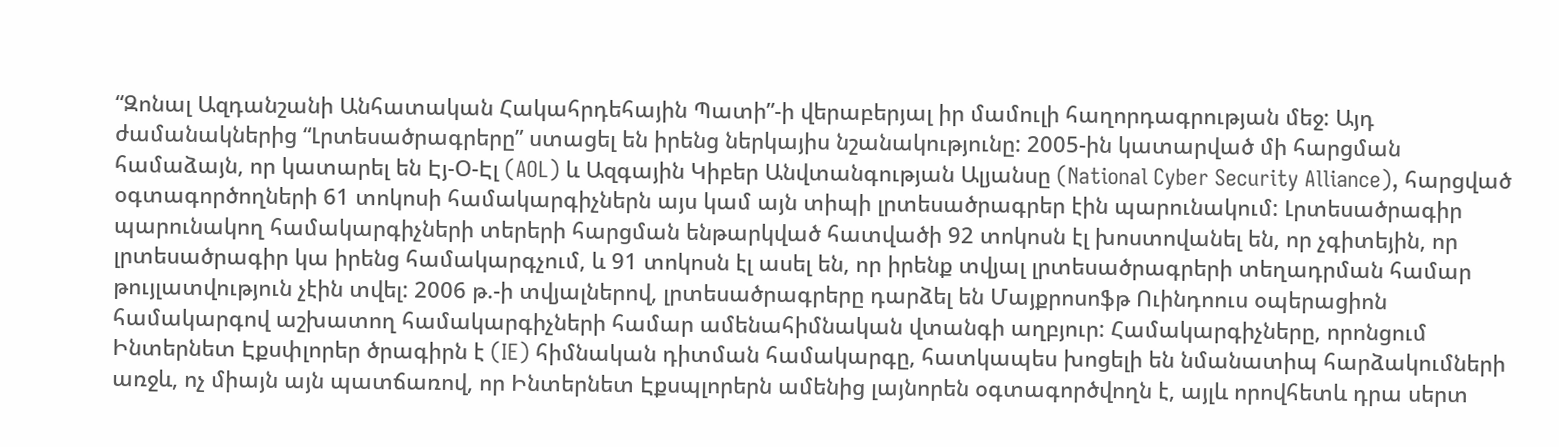“Զոնալ Ազդանշանի Անհատական Հակահրդեհային Պատի”-ի վերաբերյալ իր մամուլի հաղորդագրության մեջ: Այդ ժամանակներից “Լրտեսածրագրերը” ստացել են իրենց ներկայիս նշանակությունը: 2005-ին կատարված մի հարցման համաձայն, որ կատարել են Էյ-Օ-Էլ (AOL) և Ազգային Կիբեր Անվտանգության Ալյանսը (National Cyber Security Alliance), հարցված օգտագործողների 61 տոկոսի համակարգիչներն այս կամ այն տիպի լրտեսածրագրեր էին պարունակում: Լրտեսածրագիր պարունակող համակարգիչների տերերի հարցման ենթարկված հատվածի 92 տոկոսն էլ խոստովանել են, որ չգիտեյին, որ լրտեսածրագիր կա իրենց համակարգչում, և 91 տոկոսն էլ ասել են, որ իրենք տվյալ լրտեսածրագրերի տեղադրման համար թույլատվություն չէին տվել: 2006 թ.-ի տվյալներով, լրտեսածրագրերը դարձել են Մայքրոսոֆթ Ուինդոուս օպերացիոն համակարգով աշխատող համակարգիչների համար ամենահիմնական վտանգի աղբյուր: Համակարգիչները, որոնցում Ինտերնետ Էքսփլորեր ծրագիրն է (IE) հիմնական դիտման համակարգը, հատկապես խոցելի են նմանատիպ հարձակումների առջև, ոչ միայն այն պատճառով, որ Ինտերնետ Էքսպլորերն ամենից լայնորեն օգտագործվողն է, այլև որովհետև դրա սերտ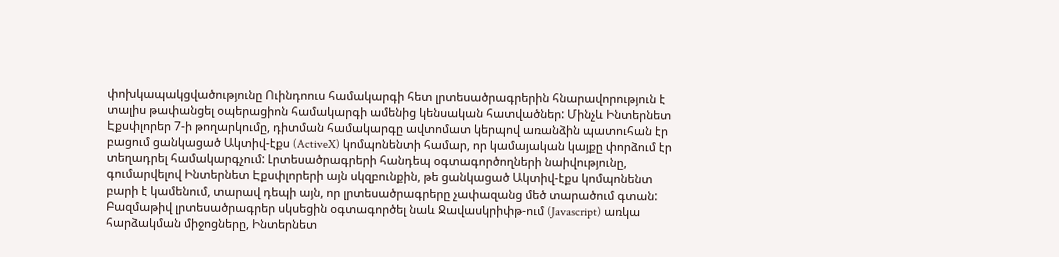փոխկապակցվածությունը Ուինդոուս համակարգի հետ լրտեսածրագրերին հնարավորություն է տալիս թափանցել օպերացիոն համակարգի ամենից կենսական հատվածներ: Մինչև Ինտերնետ Էքսփլորեր 7-ի թողարկումը, դիտման համակարգը ավտոմատ կերպով առանձին պատուհան էր բացում ցանկացած Ակտիվ-էքս (ActiveX) կոմպոնենտի համար, որ կամայական կայքը փորձում էր տեղադրել համակարգչում: Լրտեսածրագրերի հանդեպ օգտագործողների նաիվությունը, գումարվելով Ինտերնետ Էքսփլորերի այն սկզբունքին, թե ցանկացած Ակտիվ-էքս կոմպոնենտ բարի է կամենում, տարավ դեպի այն, որ լրտեսածրագրերը չափազանց մեծ տարածում գտան: Բազմաթիվ լրտեսածրագրեր սկսեցին օգտագործել նաև Ջավասկրիփթ-ում (Javascript) առկա հարձակման միջոցները, Ինտերնետ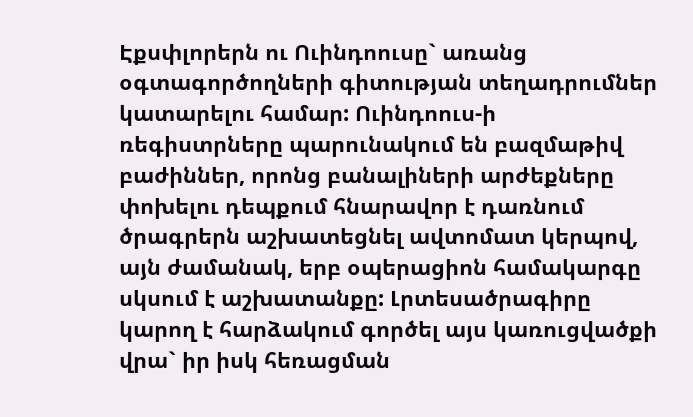Էքսփլորերն ու Ուինդոուսը` առանց օգտագործողների գիտության տեղադրումներ կատարելու համար: Ուինդոուս-ի ռեգիստրները պարունակում են բազմաթիվ բաժիններ, որոնց բանալիների արժեքները փոխելու դեպքում հնարավոր է դառնում ծրագրերն աշխատեցնել ավտոմատ կերպով, այն ժամանակ, երբ օպերացիոն համակարգը սկսում է աշխատանքը: Լրտեսածրագիրը կարող է հարձակում գործել այս կառուցվածքի վրա` իր իսկ հեռացման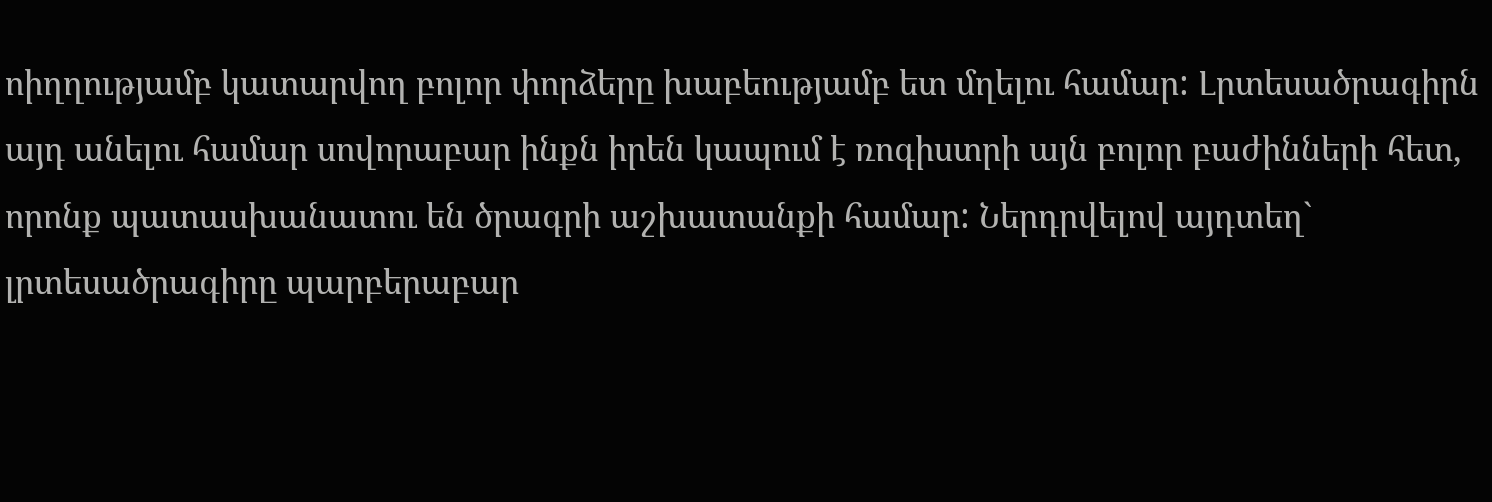ոիղղությամբ կատարվող բոլոր փորձերը խաբեությամբ ետ մղելու համար: Լրտեսածրագիրն այդ անելու համար սովորաբար ինքն իրեն կապում է ռոգիստրի այն բոլոր բաժինների հետ, որոնք պատասխանատու են ծրագրի աշխատանքի համար: Ներդրվելով այդտեղ` լրտեսածրագիրը պարբերաբար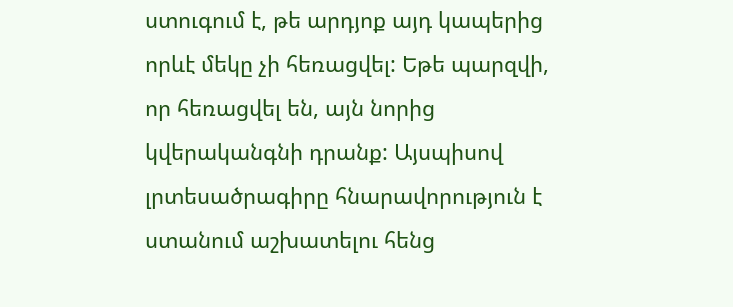ստուգում է, թե արդյոք այդ կապերից որևէ մեկը չի հեռացվել: Եթե պարզվի, որ հեռացվել են, այն նորից կվերականգնի դրանք: Այսպիսով լրտեսածրագիրը հնարավորություն է ստանում աշխատելու հենց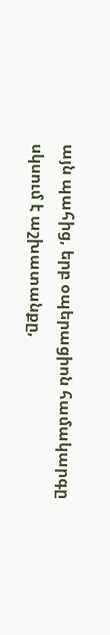այն պահից, երբ օպերացիոն համակարգը սկսում է աշխատանքը,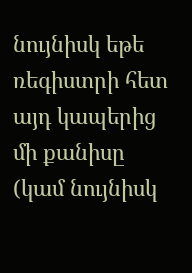նույնիսկ եթե ռեգիստրի հետ այդ կապերից մի քանիսը (կամ նույնիսկ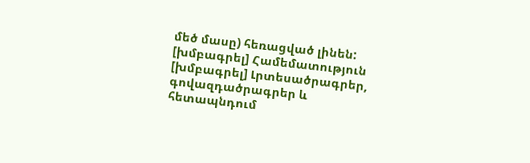մեծ մասը) հեռացված լինեն:
[խմբագրել] Համեմատություն
[խմբագրել] Լրտեսածրագրեր, գովազդածրագրեր և հետապնդում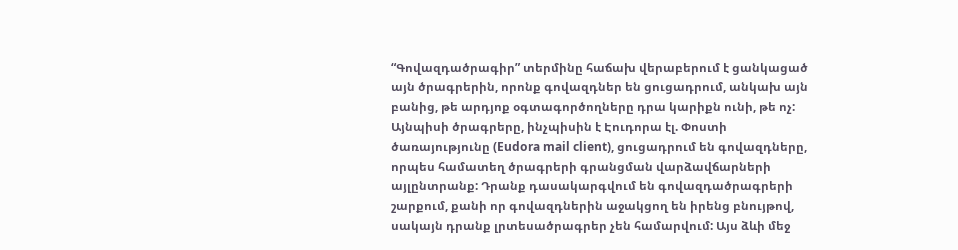“Գովազդածրագիր” տերմինը հաճախ վերաբերում է ցանկացած այն ծրագրերին, որոնք գովազդներ են ցուցադրում, անկախ այն բանից, թե արդյոք օգտագործողները դրա կարիքն ունի, թե ոչ: Այնպիսի ծրագրերը, ինչպիսին է Էուդորա էլ. Փոստի ծառայությունը (Eudora mail client), ցուցադրում են գովազդները, որպես համատեղ ծրագրերի գրանցման վարձավճարների այլընտրանք: Դրանք դասակարգվում են գովազդածրագրերի շարքում, քանի որ գովազդներին աջակցող են իրենց բնույթով, սակայն դրանք լրտեսածրագրեր չեն համարվում: Այս ձևի մեջ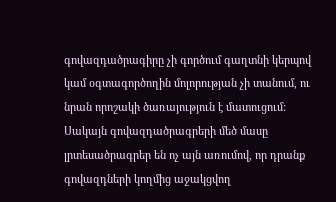գովազդածրագիրը չի գործում գաղտնի կերպով կամ օգտագործողին մոլորության չի տանում, ու նրան որոշակի ծառայություն է մատուցում: Սակայն գովազդածրագրերի մեծ մասը լրտեսածրագրեր են ոչ այն առումով, որ դրանք գովազդների կողմից աջակցվող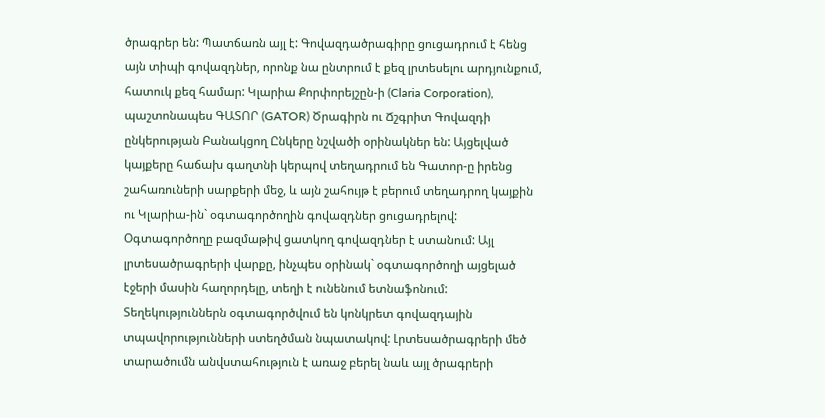ծրագրեր են: Պատճառն այլ է: Գովազդածրագիրը ցուցադրում է հենց այն տիպի գովազդներ, որոնք նա ընտրում է քեզ լրտեսելու արդյունքում, հատուկ քեզ համար: Կլարիա Քորփորեյշըն-ի (Claria Corporation), պաշտոնապես ԳԱՏՈՐ (GATOR) Ծրագիրն ու Ճշգրիտ Գովազդի ընկերության Բանակցող Ընկերը նշվածի օրինակներ են: Այցելված կայքերը հաճախ գաղտնի կերպով տեղադրում են Գատոր-ը իրենց շահառուների սարքերի մեջ, և այն շահույթ է բերում տեղադրող կայքին ու Կլարիա-ին` օգտագործողին գովազդներ ցուցադրելով: Օգտագործողը բազմաթիվ ցատկող գովազդներ է ստանում: Այլ լրտեսածրագրերի վարքը, ինչպես օրինակ` օգտագործողի այցելած էջերի մասին հաղորդելը, տեղի է ունենում ետնաֆոնում: Տեղեկություններն օգտագործվում են կոնկրետ գովազդային տպավորությունների ստեղծման նպատակով: Լրտեսածրագրերի մեծ տարածումն անվստահություն է առաջ բերել նաև այլ ծրագրերի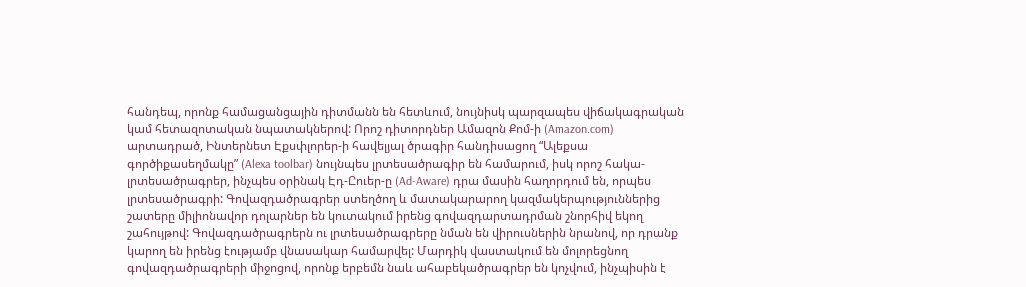հանդեպ, որոնք համացանցային դիտմանն են հետևում, նույնիսկ պարզապես վիճակագրական կամ հետազոտական նպատակներով: Որոշ դիտորդներ Ամազոն Քոմ-ի (Amazon.com) արտադրած, Ինտերնետ Էքսփլորեր-ի հավելյալ ծրագիր հանդիսացող “Ալեքսա գործիքասեղմակը” (Alexa toolbar) նույնպես լրտեսածրագիր են համարում, իսկ որոշ հակա-լրտեսածրագրեր, ինչպես օրինակ Էդ-Ըուեր-ը (Ad-Aware) դրա մասին հաղորդում են, որպես լրտեսածրագրի: Գովազդածրագրեր ստեղծող և մատակարարող կազմակերպություններից շատերը միլիոնավոր դոլարներ են կուտակում իրենց գովազդարտադրման շնորհիվ եկող շահույթով: Գովազդածրագրերն ու լրտեսածրագրերը նման են վիրուսներին նրանով, որ դրանք կարող են իրենց էությամբ վնասակար համարվել: Մարդիկ վաստակում են մոլորեցնող գովազդածրագրերի միջոցով, որոնք երբեմն նաև ահաբեկածրագրեր են կոչվում, ինչպիսին է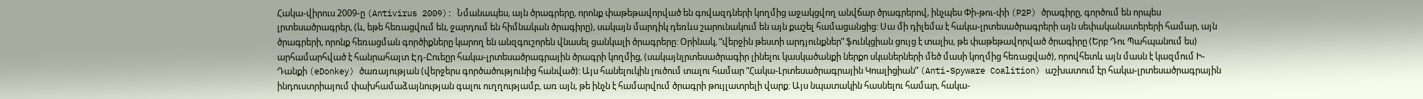Հակա-վիրուս 2009-ը (Antivirus 2009): Նմանապես, այն ծրագրերը, որոնք փաթեթավորված են գովազդների կողմից աջակցվող անվճար ծրագրերով, ինչպես Փի-թու-փի (P2P) ծրագիրը, գործում են որպես լրտեսածրագրեր, (և, եթե հեռացվում են, ջարդում են հիմնական ծրագիրը), սակայն մարդիկ դեռևս շարունակում են այն քաշել համացանցից: Սա մի դիլեմա է հակա-լրտեսածրագրերի այն սեփականատերերի համար, այն ծրագրերի, որոնք հեռացման գործիքները կարող են անզգուշորեն վնասել ցանկալի ծրագրերը: Օրինակ, “վերջին թեստի արդյունքներ” ֆունկցիան ցույց է տալիս, թե փաթեթավորված ծրագիրը (Երբ Դու Պահպանում ես) արհամարհված է հանրահայտ Էդ-Ըուեըր հակա-լրտեսածրագրային ծրագրի կողմից, (սակայնլրտեսածրագիր լինելու կասկածանքի ներքո սկաներների մեծ մասի կողմից հեռացված), որովհետև այն մասն է կազմում Ի-Դանքի (eDonkey) ծառայության (վերջերս գործածությունից հանված): Այս հանելուկին լուծում տալու համար “Հակա-Լրտեսածրագրային Կոալիցիան” (Anti-Spyware Coalition) աշխատում էր հակա-լրտեսածրագրային ինդուստրիայում փախհամաձայնության գալու ուղղությամբ, առ այն, թե ինչն է համարվում ծրագրի թույլատրելի վարք: Այս նպատակին հասնելու համար, հակա-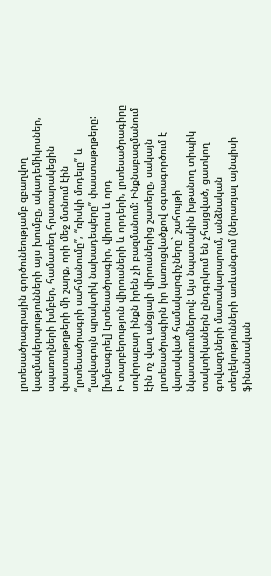լրտեսածրագրային գործունեությամբ զբաղվող կազմակերպությունների այս խումբը, ակադեմիկոսներ, սպառողների խմբեր, համատեղ հրատարակեցին փաստաթղթերի մի շարք, որի մեջ մտնում էին “լրտեսածրագրի սահմանումը”, “ռիսկի մոդելը” և “լավագույն պրակտիկ նախադեպերը” փաստաթղթերը:
[խմբագրել] Լրտեսածրագիր, վիրուս և որդ
Ի տարբերություն վիրուսների և որդերի, լրտեսածրագիրը սովորաբար ինքն իրեն չի բազմանում: Ինքնաբազմանում էին ոչ վաղ անցյալի վիրուսներից շատերը, սակայն լրտեսածրագիրն իր կառուցվածքով օգտագործում է վարակված համակարգիչները` շահույթի նկատառումներով: Այս նպատակին խթանող տիպիկ տակտիկաներն ընդգրկում են չհայցված, ցատկող գովազդների մատակարարում, անձնական տեղեկությունների առևանգում (ներառյալ այնպիսի ֆինանսական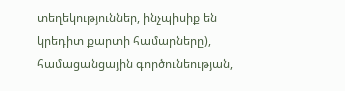տեղեկություններ, ինչպիսիք են կրեդիտ քարտի համարները), համացանցային գործունեության,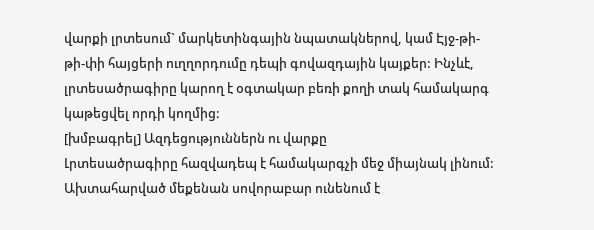վարքի լրտեսում` մարկետինգային նպատակներով, կամ Էյջ-թի-թի-փի հայցերի ուղղորդումը դեպի գովազդային կայքեր: Ինչևէ, լրտեսածրագիրը կարող է օգտակար բեռի քողի տակ համակարգ կաթեցվել որդի կողմից:
[խմբագրել] Ազդեցություններն ու վարքը
Լրտեսածրագիրը հազվադեպ է համակարգչի մեջ միայնակ լինում: Ախտահարված մեքենան սովորաբար ունենում է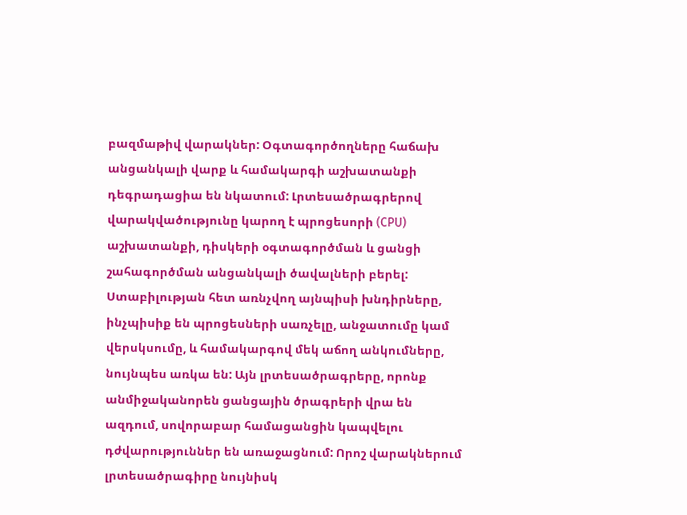բազմաթիվ վարակներ: Օգտագործողները հաճախ անցանկալի վարք և համակարգի աշխատանքի դեգրադացիա են նկատում: Լրտեսածրագրերով վարակվածությունը կարող է պրոցեսորի (CPU) աշխատանքի, դիսկերի օգտագործման և ցանցի շահագործման անցանկալի ծավալների բերել: Ստաբիլության հետ առնչվող այնպիսի խնդիրները, ինչպիսիք են պրոցեսների սառչելը, անջատումը կամ վերսկսումը, և համակարգով մեկ աճող անկումները, նույնպես առկա են: Այն լրտեսածրագրերը, որոնք անմիջականորեն ցանցային ծրագրերի վրա են ազդում, սովորաբար համացանցին կապվելու դժվարություններ են առաջացնում: Որոշ վարակներում լրտեսածրագիրը նույնիսկ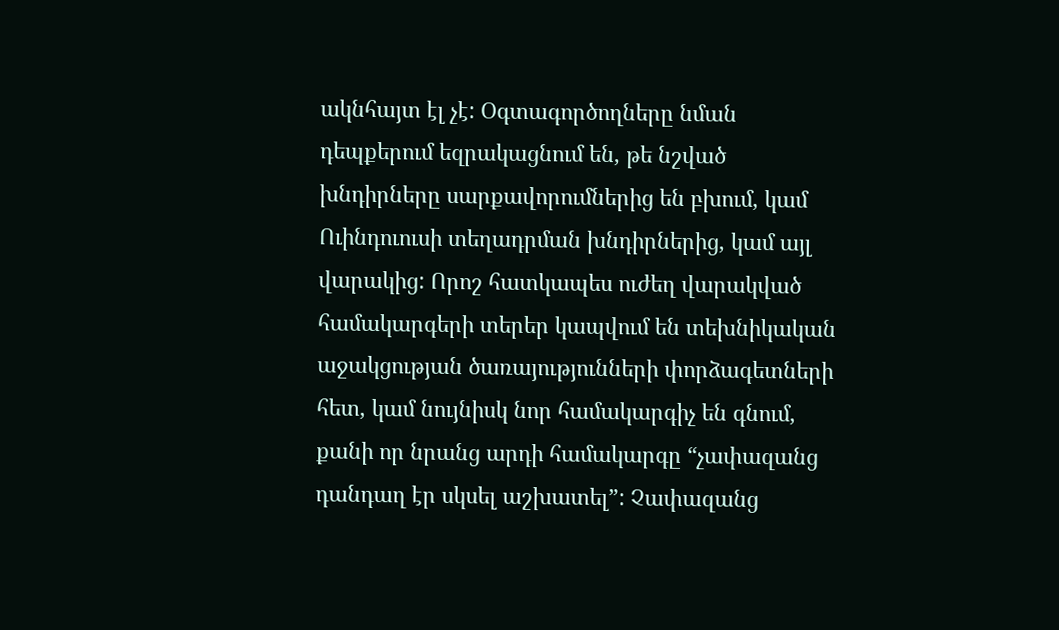ակնհայտ էլ չէ: Օգտագործողները նման դեպքերում եզրակացնում են, թե նշված խնդիրները սարքավորումներից են բխում, կամ Ուինդուուսի տեղադրման խնդիրներից, կամ այլ վարակից: Որոշ հատկապես ուժեղ վարակված համակարգերի տերեր կապվում են տեխնիկական աջակցության ծառայությունների փորձագետների հետ, կամ նույնիսկ նոր համակարգիչ են գնում, քանի որ նրանց արդի համակարգը “չափազանց դանդաղ էր սկսել աշխատել”: Չափազանց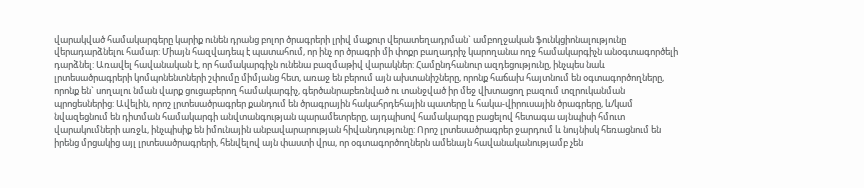վարակված համակարգերը կարիք ունեն դրանց բոլոր ծրագրերի լրիվ մաքուր վերատեղադրման` ամբողջական ֆունկցիոնալությունը վերադարձնելու համար: Միայն հազվադեպ է պատահում, որ ինչ որ ծրագրի մի փոքր բաղադրիչ կարողանա ողջ համակարգիչն անօգտագործելի դարձնել: Առավել հավանական է, որ համակարգիչն ունենա բազմաթիվ վարակներ: Համընդհանուր ազդեցությունը, ինչպես նաև լրտեսածրագրերի կոմպոնենտների շփումը միմյանց հետ, առաջ են բերում այն ախտանիշները, որոնք հաճախ հայտնում են օգտագործողները, որոնք են` սողալու նման վարք ցուցաբերող համակարգիչ, գերծանրաբեռնված ու տանջված իր մեջ վխտացող բազում տզրուկանման պրոցեսներից: Ավելին, որոշ լրտեսածրագրեր քանդում են ծրագրային հակահրդեհային պատերը և հակա-վիրուսային ծրագրերը, և/կամ նվազեցնում են դիտման համակարգի անվտանգության պարամետրերը, այդպիսով համակարգը բացելով հետագա այնպիսի հմուտ վարակումների առջև, ինչպիսիք են իմունային անբավարարության հիվանդությունը: Որոշ լրտեսածրագրեր ջարդում և նույնիսկ հեռացնում են իրենց մրցակից այլ լրտեսածրագրերի, հենվելով այն փաստի վրա, որ օգտագործողներն ամենայն հավանականությամբ չեն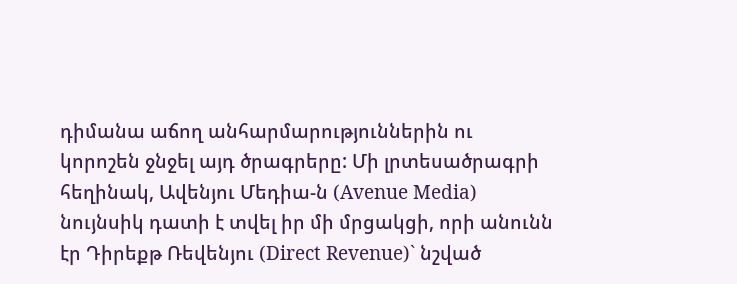դիմանա աճող անհարմարություններին ու կորոշեն ջնջել այդ ծրագրերը: Մի լրտեսածրագրի հեղինակ, Ավենյու Մեդիա-ն (Avenue Media) նույնսիկ դատի է տվել իր մի մրցակցի, որի անունն էր Դիրեքթ Ռեվենյու (Direct Revenue)` նշված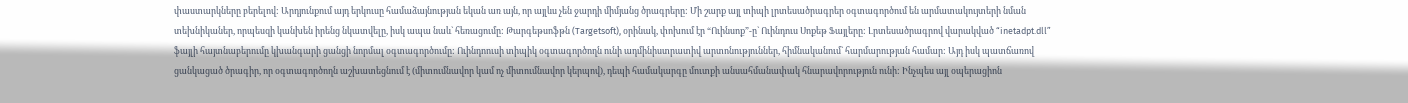փաստարկները բերելով: Արդյունքում այդ երկուսը համաձայնության եկան առ այն, որ այլևս չեն ջարդի միմյանց ծրագրերը: Մի շարք այլ տիպի լրտեսածրագրեր օգտագործում են արմատակույտերի նման տեխնիկաներ, որպեսզի կանխեն իրենց նկատվելը, իսկ ապա նաև` հեռացումը: Թարգեթսոֆթն (Targetsoft), օրինակ, փոխում էր “Ուինսոք”-ը` Ուինդուս Սոքեթ Ֆայլերը: Լրտեսածրագրով վարակված “inetadpt.dll” ֆայլի հայտնաբերումը կխանգարի ցանցի նորմալ օգտագործումը: Ուինդոուսի տիպիկ օգտագործողն ունի ադմինիստրատիվ արտոնություններ, հիմնականում` հարմարության համար: Այդ իսկ պատճառով ցանկացած ծրագիր, որ օգտագործողն աշխատեցնում է (միտումնավոր կամ ոչ միտումնավոր կերպով), դեպի համակարգը մուտքի անսահմանափակ հնարավորություն ունի: Ինչպես այլ օպերացիոն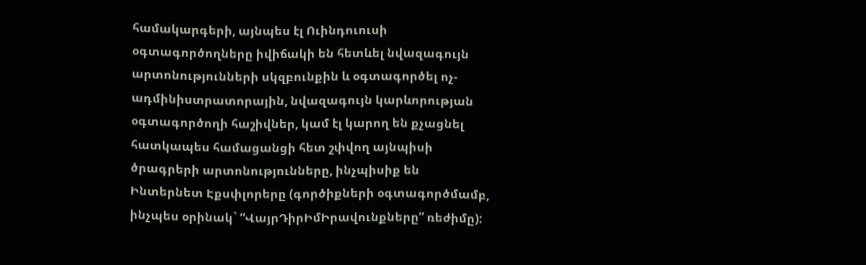համակարգերի, այնպես էլ Ուինդուուսի օգտագործողները իվիճակի են հետևել նվազագույն արտոնությունների սկզբունքին և օգտագործել ոչ-ադմինիստրատորային, նվազագույն կարևորության օգտագործողի հաշիվներ, կամ էլ կարող են քչացնել հատկապես համացանցի հետ շփվող այնպիսի ծրագրերի արտոնությունները, ինչպիսիք են Ինտերնետ Էքսփլորերը (գործիքների օգտագործմամբ, ինչպես օրինակ` “ՎայրԴիրԻմԻրավունքները” ռեժիմը):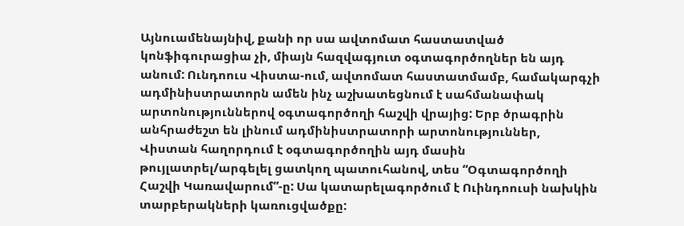Այնուամենայնիվ, քանի որ սա ավտոմատ հաստատված կոնֆիգուրացիա չի, միայն հազվագյուտ օգտագործողներ են այդ անում: Ունդոուս Վիստա-ում, ավտոմատ հաստատմամբ, համակարգչի ադմինիստրատորն ամեն ինչ աշխատեցնում է սահմանափակ արտոնություններով օգտագործողի հաշվի վրայից: Երբ ծրագրին անհրաժեշտ են լինում ադմինիստրատորի արտոնություններ, Վիստան հաղորդում է օգտագործողին այդ մասին թույլատրել/արգելել ցատկող պատուհանով, տես “Օգտագործողի Հաշվի Կառավարում”-ը: Սա կատարելագործում է Ուինդոուսի նախկին տարբերակների կառուցվածքը: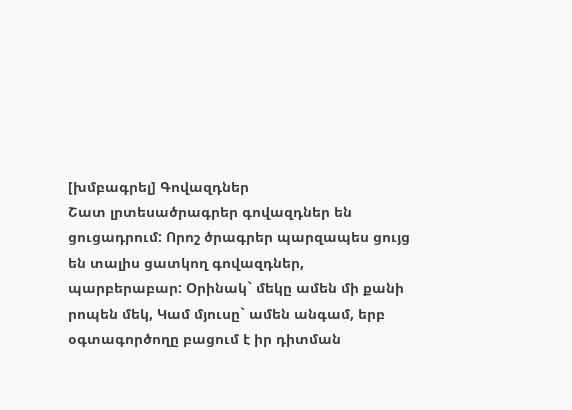[խմբագրել] Գովազդներ
Շատ լրտեսածրագրեր գովազդներ են ցուցադրում: Որոշ ծրագրեր պարզապես ցույց են տալիս ցատկող գովազդներ, պարբերաբար: Օրինակ` մեկը ամեն մի քանի րոպեն մեկ, Կամ մյուսը` ամեն անգամ, երբ օգտագործողը բացում է իր դիտման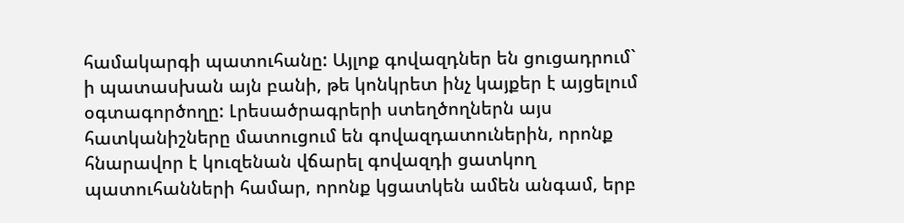համակարգի պատուհանը: Այլոք գովազդներ են ցուցադրում` ի պատասխան այն բանի, թե կոնկրետ ինչ կայքեր է այցելում օգտագործողը: Լրեսածրագրերի ստեղծողներն այս հատկանիշները մատուցում են գովազդատուներին, որոնք հնարավոր է կուզենան վճարել գովազդի ցատկող պատուհանների համար, որոնք կցատկեն ամեն անգամ, երբ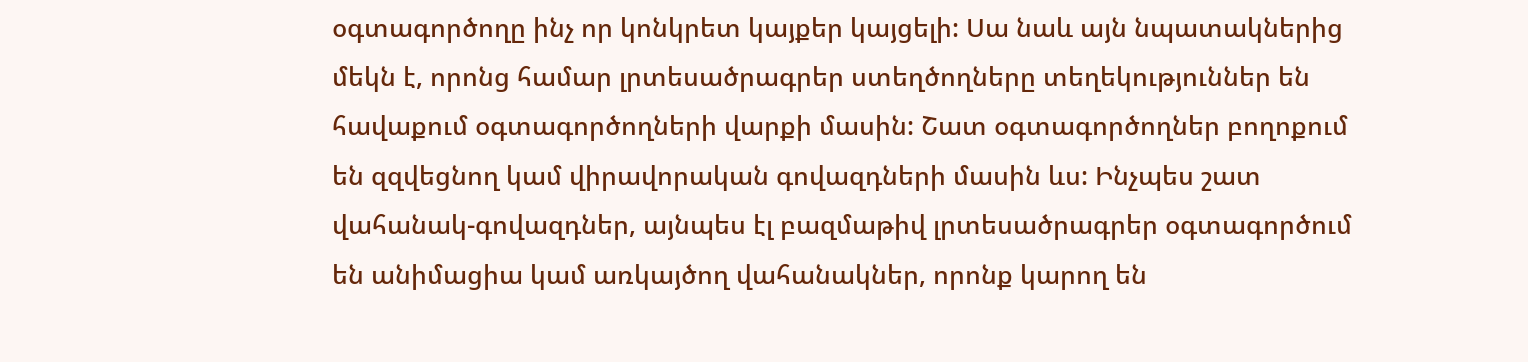օգտագործողը ինչ որ կոնկրետ կայքեր կայցելի: Սա նաև այն նպատակներից մեկն է, որոնց համար լրտեսածրագրեր ստեղծողները տեղեկություններ են հավաքում օգտագործողների վարքի մասին: Շատ օգտագործողներ բողոքում են զզվեցնող կամ վիրավորական գովազդների մասին ևս: Ինչպես շատ վահանակ-գովազդներ, այնպես էլ բազմաթիվ լրտեսածրագրեր օգտագործում են անիմացիա կամ առկայծող վահանակներ, որոնք կարող են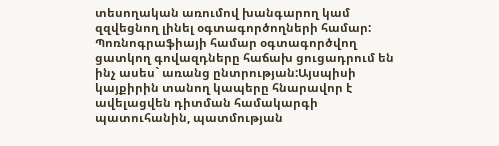տեսողական առումով խանգարող կամ զզվեցնող լինել օգտագործողների համար: Պոռնոգրաֆիայի համար օգտագործվող ցատկող գովազդները հաճախ ցուցադրում են ինչ ասես` առանց ընտրության:Այսպիսի կայքիրին տանող կապերը հնարավոր է ավելացվեն դիտման համակարգի պատուհանին, պատմության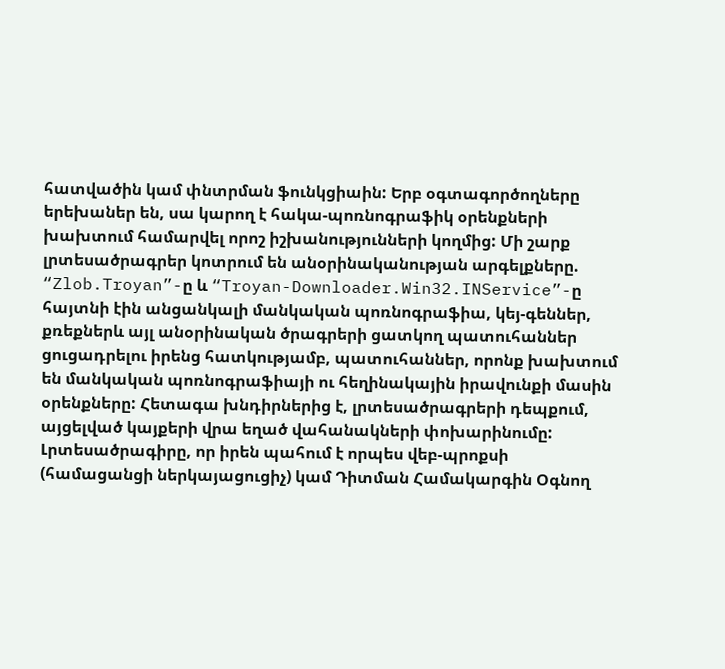հատվածին կամ փնտրման ֆունկցիաին: Երբ օգտագործողները երեխաներ են, սա կարող է հակա-պոռնոգրաֆիկ օրենքների խախտում համարվել որոշ իշխանությունների կողմից: Մի շարք լրտեսածրագրեր կոտրում են անօրինականության արգելքները. “Zlob.Troyan”-ը և “Troyan-Downloader.Win32.INService”-ը հայտնի էին անցանկալի մանկական պոռնոգրաֆիա, կեյ-գեններ, քռեքներև այլ անօրինական ծրագրերի ցատկող պատուհաններ ցուցադրելու իրենց հատկությամբ, պատուհաններ, որոնք խախտում են մանկական պոռնոգրաֆիայի ու հեղինակային իրավունքի մասին օրենքները: Հետագա խնդիրներից է, լրտեսածրագրերի դեպքում, այցելված կայքերի վրա եղած վահանակների փոխարինումը: Լրտեսածրագիրը, որ իրեն պահում է որպես վեբ-պրոքսի (համացանցի ներկայացուցիչ) կամ Դիտման Համակարգին Օգնող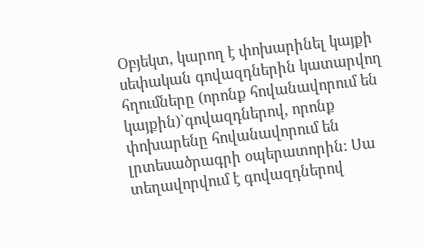Օբյեկտ, կարող է փոխարինել կայքի սեփական գովազդներին կատարվող հղումները (որոնք հովանավորում են կայքին)`գովազդներով, որոնք փոխարենը հովանավորում են լրտեսածրագրի օպերատորին: Սա տեղավորվում է գովազդներով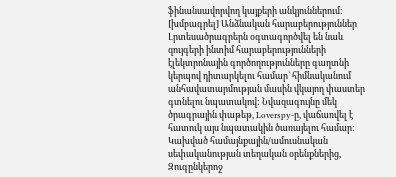ֆինանսավորվող կայքերի անկյուններում:
[խմբագրել] Անձնական հարաբերություններ
Լրտեսածրագրերն օգտագործվել են նաև զույգերի ինտիմ հարաբերությունների էլեկտրոնային գործողությունները գաղտնի կերպով դիտարկելու համար` հիմնականում անհավատարմության մասին վկայող փաստեր գտնելու նպատակով: Նվազագույնը մեկ ծրագրային փաթեթ, Loverspy-ը, վաճառվել է հատուկ այս նպատակին ծառայելու համար: Կախված համայնքային/ամուսնական սեփականության տեղական օրենքներից, Զուգընկերոջ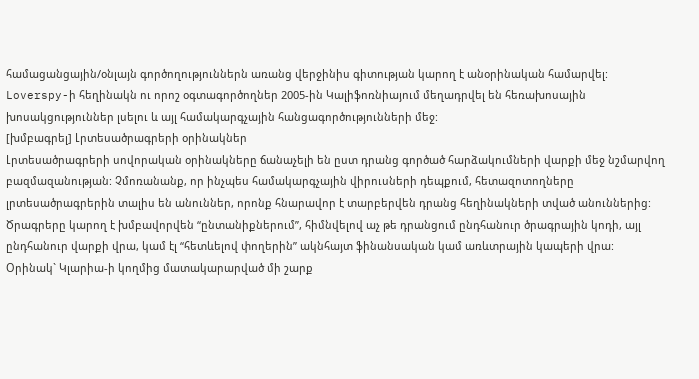համացանցային/օնլայն գործողություններն առանց վերջինիս գիտության կարող է անօրինական համարվել: Loverspy-ի հեղինակն ու որոշ օգտագործողներ 2005-ին Կալիֆոռնիայում մեղադրվել են հեռախոսային խոսակցություններ լսելու և այլ համակարգչային հանցագործությունների մեջ:
[խմբագրել] Լրտեսածրագրերի օրինակներ
Լրտեսածրագրերի սովորական օրինակները ճանաչելի են ըստ դրանց գործած հարձակումների վարքի մեջ նշմարվող բազմազանության: Չմոռանանք, որ ինչպես համակարգչային վիրուսների դեպքում, հետազոտողները լրտեսածրագրերին տալիս են անուններ, որոնք հնարավոր է տարբերվեն դրանց հեղինակների տված անուններից: Ծրագրերը կարող է խմբավորվեն “ընտանիքներում”, հիմնվելով աչ թե դրանցում ընդհանուր ծրագրային կոդի, այլ ընդհանուր վարքի վրա, կամ էլ “հետևելով փողերին” ակնհայտ ֆինանսական կամ առևտրային կապերի վրա: Օրինակ` Կլարիա-ի կողմից մատակարարված մի շարք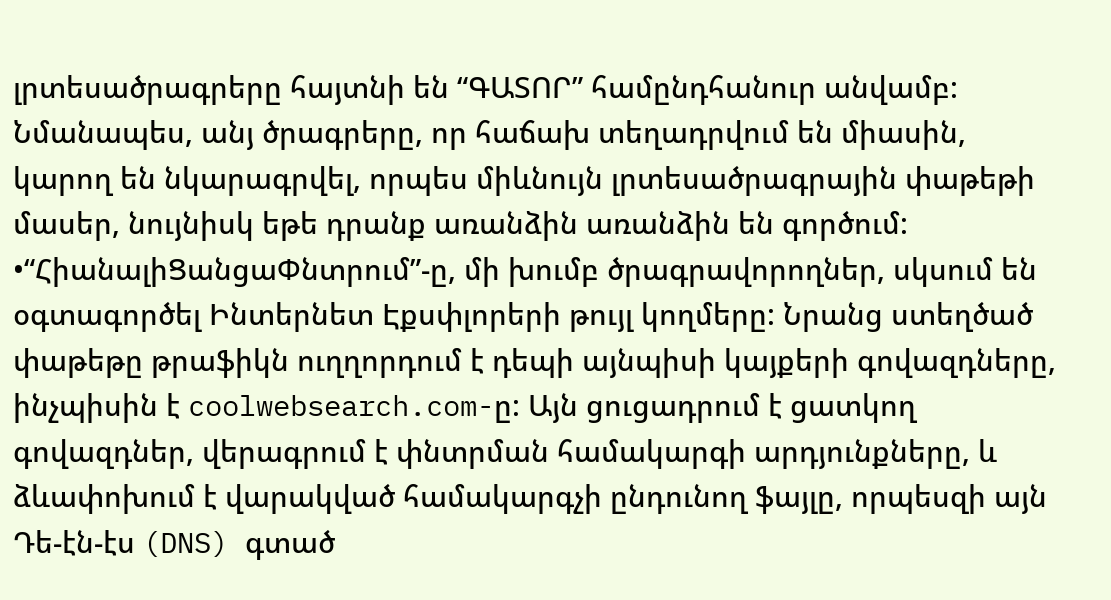լրտեսածրագրերը հայտնի են “ԳԱՏՈՐ” համընդհանուր անվամբ: Նմանապես, անյ ծրագրերը, որ հաճախ տեղադրվում են միասին, կարող են նկարագրվել, որպես միևնույն լրտեսածրագրային փաթեթի մասեր, նույնիսկ եթե դրանք առանձին առանձին են գործում: •“ՀիանալիՑանցաՓնտրում”-ը, մի խումբ ծրագրավորողներ, սկսում են օգտագործել Ինտերնետ Էքսփլորերի թույլ կողմերը: Նրանց ստեղծած փաթեթը թրաֆիկն ուղղորդում է դեպի այնպիսի կայքերի գովազդները, ինչպիսին է coolwebsearch.com-ը: Այն ցուցադրում է ցատկող գովազդներ, վերագրում է փնտրման համակարգի արդյունքները, և ձևափոխում է վարակված համակարգչի ընդունող ֆայլը, որպեսզի այն Դե-էն-էս (DNS) գտած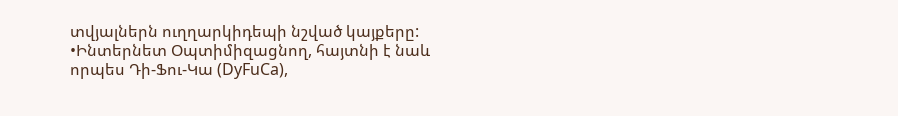տվյալներն ուղղարկիդեպի նշված կայքերը: •Ինտերնետ Օպտիմիզացնող, հայտնի է նաև որպես Դի-Ֆու-Կա (DyFuCa),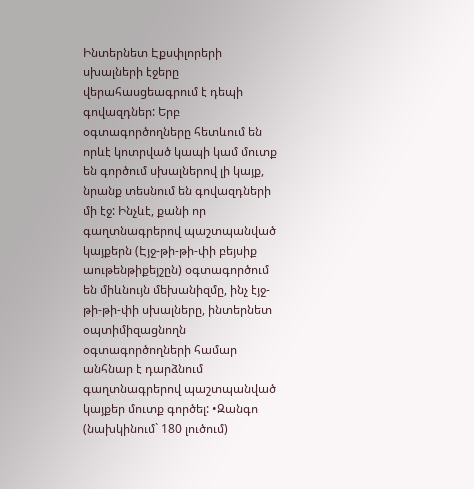Ինտերնետ Էքսփլորերի սխալների էջերը վերահասցեագրում է դեպի գովազդներ: Երբ օգտագործողները հետևում են որևէ կոտրված կապի կամ մուտք են գործում սխալներով լի կայք, նրանք տեսնում են գովազդների մի էջ: Ինչևէ, քանի որ գաղտնագրերով պաշտպանված կայքերն (Էյջ-թի-թի-փի բեյսիք աութենթիքեյշըն) օգտագործում են միևնույն մեխանիզմը, ինչ էյջ-թի-թի-փի սխալները, ինտերնետ օպտիմիզացնողն օգտագործողների համար անհնար է դարձնում գաղտնագրերով պաշտպանված կայքեր մուտք գործել: •Զանգո (նախկինում` 180 լուծում)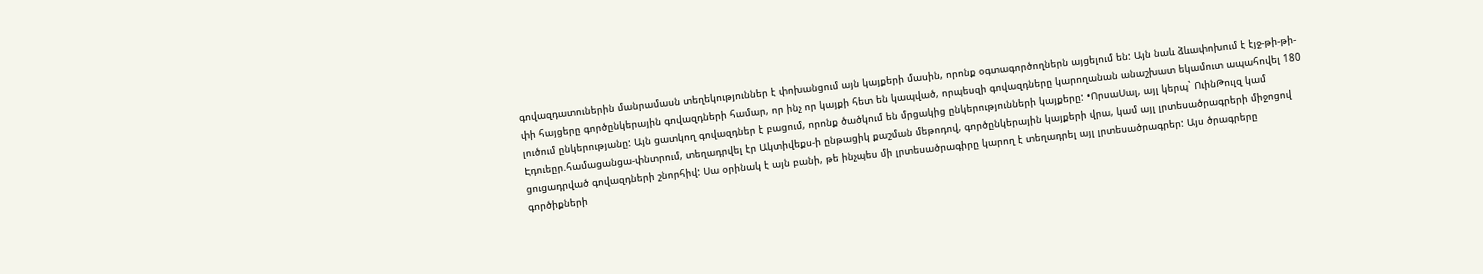գովազդատուներին մանրամասն տեղեկություններ է փոխանցում այն կայքերի մասին, որոնք օգտագործողներն այցելում են: Այն նաև ձևափոխում է էյջ-թի-թի-փի հայցերը գործընկերային գովազդների համար, որ ինչ որ կայքի հետ են կապված, որպեսզի գովազդները կարողանան անաշխատ եկամուտ ապահովել 180 լուծում ընկերությանը: Այն ցատկող գովազդներ է բացում, որոնք ծածկում են մրցակից ընկերությունների կայքերը: •ՈրսաՍալ, այլ կերպ` ՈւինԹուլզ կամ Էդուեըր.համացանցա-փնտրում, տեղադրվել էր Ակտիվեքս-ի ընթացիկ քաշման մեթոդով, գործընկերային կայքերի վրա, կամ այլ լրտեսածրագրերի միջոցով ցուցադրված գովազդների շնորհիվ: Սա օրինակ է այն բանի, թե ինչպես մի լրտեսածրագիրը կարող է տեղադրել այլ լրտեսածրագրեր: Այս ծրագրերը գործիքների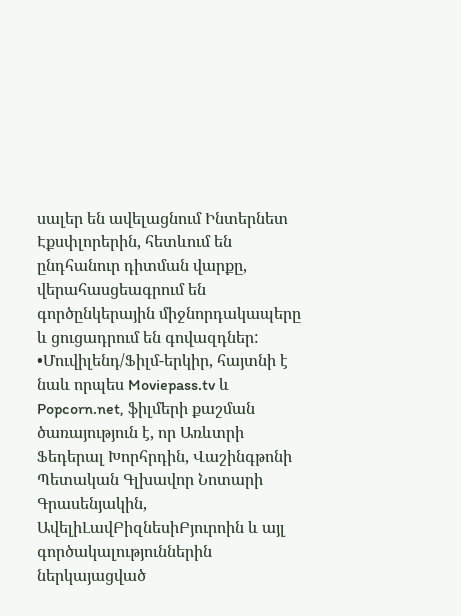սալեր են ավելացնում Ինտերնետ Էքսփլորերին, հետևում են ընդհանուր դիտման վարքը, վերահասցեագրում են գործընկերային միջնորդակապերը և ցուցադրում են գովազդներ: •Մուվիլենդ/Ֆիլմ-երկիր, հայտնի է նաև որպես Moviepass.tv և Popcorn.net, ֆիլմերի քաշման ծառայություն է, որ Առևտրի Ֆեդերալ Խորհրդին, Վաշինգթոնի Պետական Գլխավոր Նոտարի Գրասենյակին, ԱվելիԼավԲիզնեսիԲյուրոին և այլ գործակալություններին ներկայացված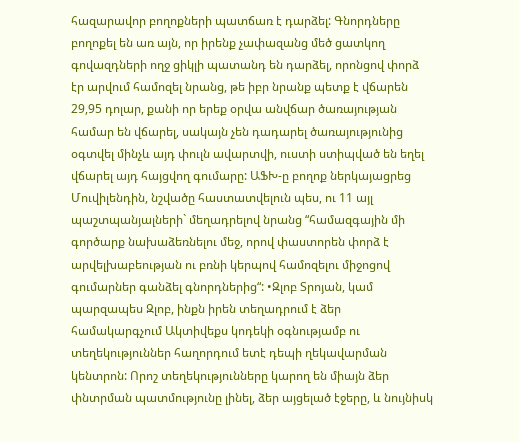հազարավոր բողոքների պատճառ է դարձել: Գնորդները բողոքել են առ այն, որ իրենք չափազանց մեծ ցատկող գովազդների ողջ ցիկլի պատանդ են դարձել, որոնցով փորձ էր արվում համոզել նրանց, թե իբր նրանք պետք է վճարեն 29,95 դոլար, քանի որ երեք օրվա անվճար ծառայության համար են վճարել, սակայն չեն դադարել ծառայությունից օգտվել մինչև այդ փուլն ավարտվի, ուստի ստիպված են եղել վճարել այդ հայցվող գումարը: ԱՖԽ-ը բողոք ներկայացրեց Մուվիլենդին, նշվածը հաստատվելուն պես, ու 11 այլ պաշտպանյալների` մեղադրելով նրանց “համազգային մի գործարք նախաձեռնելու մեջ, որով փաստորեն փորձ է արվելխաբեության ու բռնի կերպով համոզելու միջոցով գումարներ գանձել գնորդներից“: •Զլոբ Տրոյան, կամ պարզապես Զլոբ, ինքն իրեն տեղադրում է ձեր համակարգչում Ակտիվեքս կոդեկի օգնությամբ ու տեղեկություններ հաղորդում ետէ դեպի ղեկավարման կենտրոն: Որոշ տեղեկությունները կարող են միայն ձեր փնտրման պատմությունը լինել, ձեր այցելած էջերը, և նույնիսկ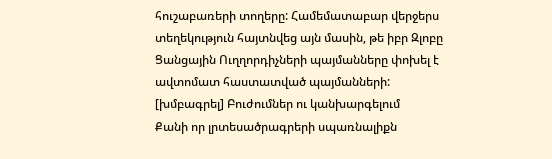հուշաբառերի տողերը: Համեմատաբար վերջերս տեղեկություն հայտնվեց այն մասին, թե իբր Զլոբը Ցանցային Ուղղորդիչների պայմանները փոխել է ավտոմատ հաստատված պայմանների:
[խմբագրել] Բուժումներ ու կանխարգելում
Քանի որ լրտեսածրագրերի սպառնալիքն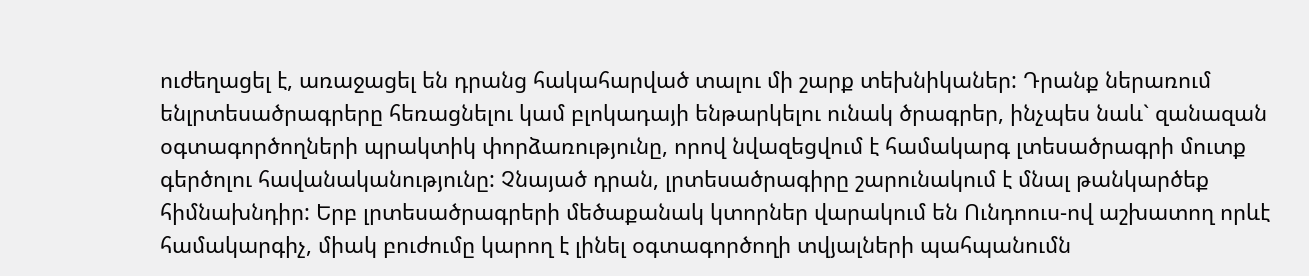ուժեղացել է, առաջացել են դրանց հակահարված տալու մի շարք տեխնիկաներ: Դրանք ներառում ենլրտեսածրագրերը հեռացնելու կամ բլոկադայի ենթարկելու ունակ ծրագրեր, ինչպես նաև` զանազան օգտագործողների պրակտիկ փորձառությունը, որով նվազեցվում է համակարգ լտեսածրագրի մուտք գերծոլու հավանականությունը: Չնայած դրան, լրտեսածրագիրը շարունակում է մնալ թանկարծեք հիմնախնդիր: Երբ լրտեսածրագրերի մեծաքանակ կտորներ վարակում են Ունդոուս-ով աշխատող որևէ համակարգիչ, միակ բուժումը կարող է լինել օգտագործողի տվյալների պահպանումն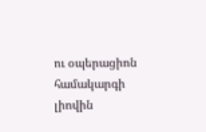ու օպերացիոն համակարգի լիովին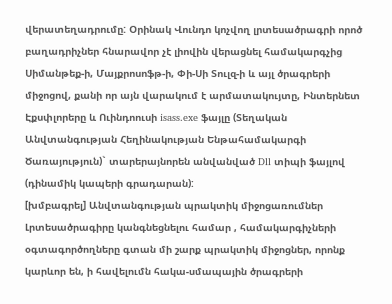վերատեղադրումը: Օրինակ Վունդո կոչվող լրտեսածրագրի որոծ բաղադրիչներ հնարավոր չէ լիովին վերացնել համակարգչից Սիմանթեք-ի, Մայքրոսոֆթ-ի, Փի-Սի Տուլզ-ի և այլ ծրագրերի միջոցով, քանի որ այն վարակում է արմատակույտը, Ինտերնետ Էքսփլորերը և Ուինդոուսի isass.exe ֆայլը (Տեղական Անվտանգության Հեղինակության Ենթահամակարգի Ծառայություն)` տարերայնորեն անվանված Dll տիպի ֆայլով (դինամիկ կապերի գրադարան):
[խմբագրել] Անվտանգության պրակտիկ միջոցառումներ
Լրտեսածրագիրը կանգնեցնելու համար , համակարգիչների օգտագործողները գտան մի շարք պրակտիկ միջոցներ, որոնք կարևոր են, ի հավելումն հակա-սմապային ծրագրերի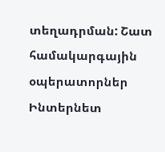տեղադրման: Շատ համակարգային օպերատորներ Ինտերնետ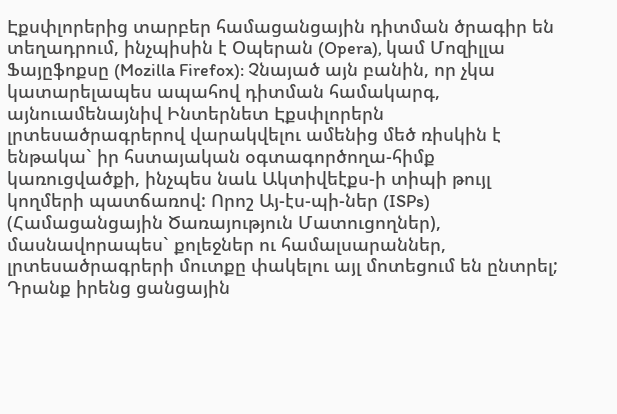Էքսփլորերից տարբեր համացանցային դիտման ծրագիր են տեղադրում, ինչպիսին է Օպերան (Opera), կամ Մոզիլլա Ֆայըֆոքսը (Mozilla Firefox): Չնայած այն բանին, որ չկա կատարելապես ապահով դիտման համակարգ, այնուամենայնիվ Ինտերնետ Էքսփլորերն լրտեսածրագրերով վարակվելու ամենից մեծ ռիսկին է ենթակա` իր հստայական օգտագործողա-հիմք կառուցվածքի, ինչպես նաև Ակտիվեէքս-ի տիպի թույլ կողմերի պատճառով: Որոշ Այ-էս-պի-ներ (ISPs) (Համացանցային Ծառայություն Մատուցողներ), մասնավորապես` քոլեջներ ու համալսարաններ, լրտեսածրագրերի մուտքը փակելու այլ մոտեցում են ընտրել; Դրանք իրենց ցանցային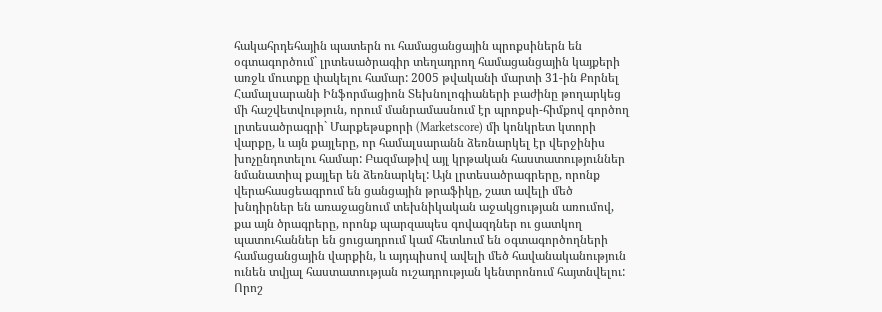հակահրդեհային պատերն ու համացանցային պրոքսիներն են օգտագործում` լրտեսածրագիր տեղադրող համացանցային կայքերի առջև մուտքը փակելու համար: 2005 թվականի մարտի 31-ին Քորնել Համալսարանի Ինֆորմացիոն Տեխնոլոգիաների բաժինը թողարկեց մի հաշվետվություն, որում մանրամասնում էր պրոքսի-հիմքով գործող լրտեսածրագրի` Մարքեթսքորի (Marketscore) մի կոնկրետ կտորի վարքը, և այն քայլերը, որ համալսարանն ձեռնարկել էր վերջինիս խոչընդոտելու համար: Բազմաթիվ այլ կրթական հաստատություններ նմանատիպ քայլեր են ձեռնարկել: Այն լրտեսածրագրերը, որոնք վերահասցեագրում են ցանցային թրաֆիկը, շատ ավելի մեծ խնդիրներ են առաջացնում տեխնիկական աջակցության առումով, քա այն ծրագրերը, որոնք պարզապես գովազդներ ու ցատկող պատուհաններ են ցուցադրում կամ հետևում են օգտագործողների համացանցային վարքին, և այդպիսով ավելի մեծ հավանականություն ունեն տվյալ հաստատության ուշադրության կենտրոնում հայտնվելու: Որոշ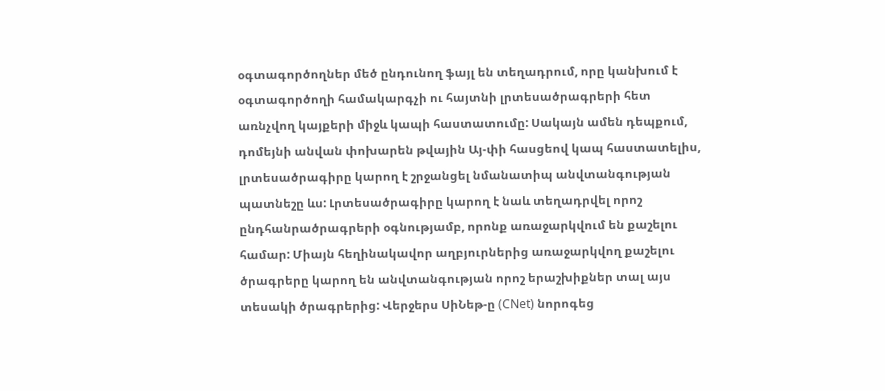օգտագործողներ մեծ ընդունող ֆայլ են տեղադրում, որը կանխում է օգտագործողի համակարգչի ու հայտնի լրտեսածրագրերի հետ առնչվող կայքերի միջև կապի հաստատումը: Սակայն ամեն դեպքում, դոմեյնի անվան փոխարեն թվային Այ-փի հասցեով կապ հաստատելիս, լրտեսածրագիրը կարող է շրջանցել նմանատիպ անվտանգության պատնեշը ևս: Լրտեսածրագիրը կարող է նաև տեղադրվել որոշ ընդհանրածրագրերի օգնությամբ, որոնք առաջարկվում են քաշելու համար: Միայն հեղինակավոր աղբյուրներից առաջարկվող քաշելու ծրագրերը կարող են անվտանգության որոշ երաշխիքներ տալ այս տեսակի ծրագրերից: Վերջերս ՍիՆեթ-ը (CNet) նորոգեց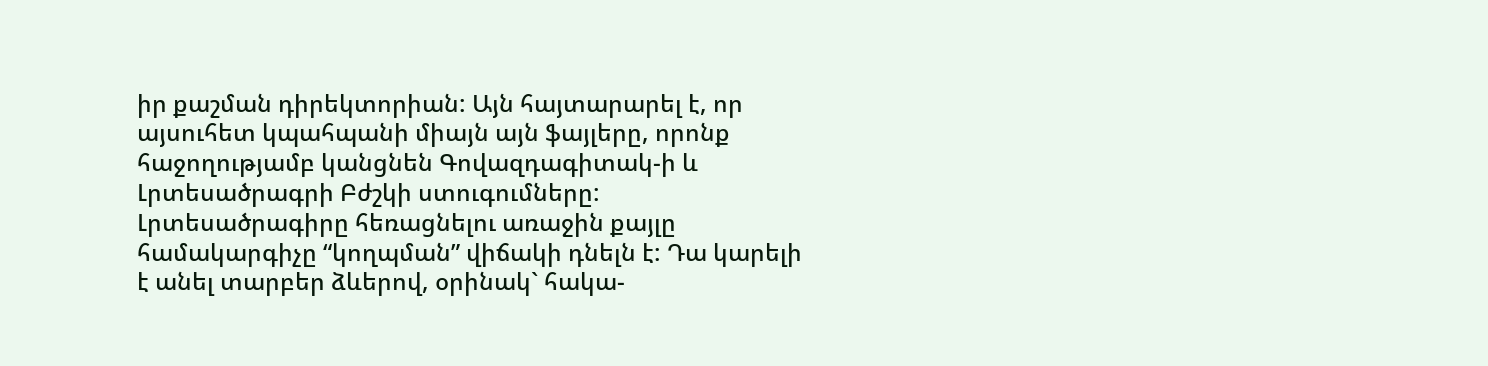իր քաշման դիրեկտորիան: Այն հայտարարել է, որ այսուհետ կպահպանի միայն այն ֆայլերը, որոնք հաջողությամբ կանցնեն Գովազդագիտակ-ի և Լրտեսածրագրի Բժշկի ստուգումները: Լրտեսածրագիրը հեռացնելու առաջին քայլը համակարգիչը “կողպման” վիճակի դնելն է: Դա կարելի է անել տարբեր ձևերով, օրինակ` հակա-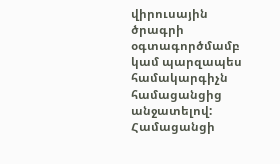վիրուսային ծրագրի օգտագործմամբ կամ պարզապես համակարգիչն համացանցից անջատելով: Համացանցի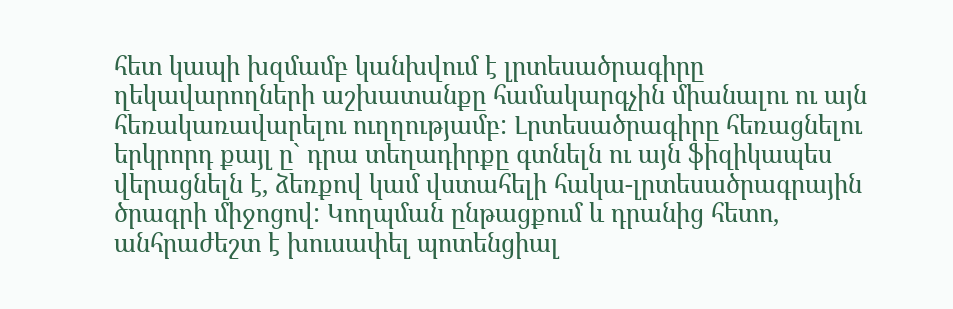հետ կապի խզմամբ կանխվում է լրտեսածրագիրը ղեկավարողների աշխատանքը համակարգչին միանալու ու այն հեռակառավարելու ուղղությամբ: Լրտեսածրագիրը հեռացնելու երկրորդ քայլ ը` դրա տեղադիրքը գտնելն ու այն ֆիզիկապես վերացնելն է, ձեռքով կամ վստահելի հակա-լրտեսածրագրային ծրագրի միջոցով: Կողպման ընթացքում և դրանից հետո, անհրաժեշտ է խուսափել պոտենցիալ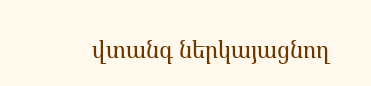վտանգ ներկայացնող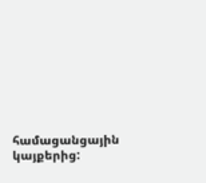համացանցային կայքերից: